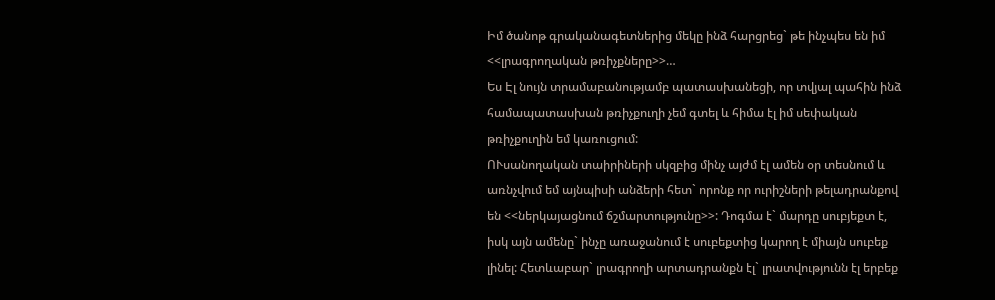Իմ ծանոթ գրականագետներից մեկը ինձ հարցրեց` թե ինչպես են իմ <<լրագրողական թռիչքները>>…
Ես Էլ նույն տրամաբանությամբ պատասխանեցի, որ տվյալ պահին ինձ համապատասխան թռիչքուղի չեմ գտել և հիմա էլ իմ սեփական թռիչքուղին եմ կառուցում:
ՈՒսանողական տաիրիների սկզբից մինչ այժմ էլ ամեն օր տեսնում և առնչվում եմ այնպիսի անձերի հետ` որոնք որ ուրիշների թելադրանքով են <<ներկայացնում ճշմարտությունը>>: Դոգմա է` մարդը սուբյեքտ է, իսկ այն ամենը` ինչը առաջանում է սուբեքտից կարող է միայն սուբեք լինել: Հետևաբար` լրագրողի արտադրանքն էլ` լրատվությունն էլ երբեք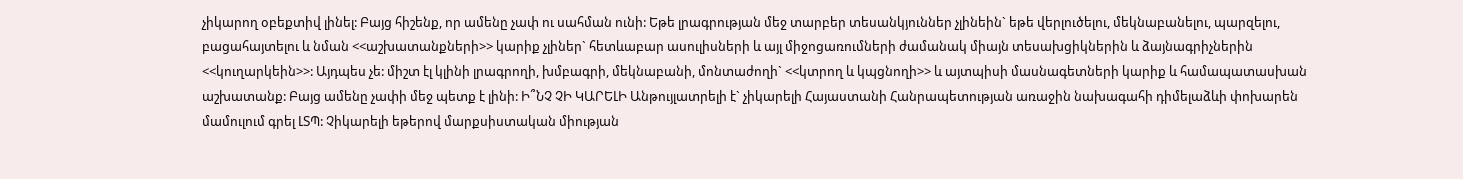չիկարող օբեքտիվ լինել: Բայց հիշենք, որ ամենը չափ ու սահման ունի: Եթե լրագրության մեջ տարբեր տեսանկյուններ չլինեին` եթե վերլուծելու, մեկնաբանելու, պարզելու, բացահայտելու և նման <<աշխատանքների>> կարիք չլիներ` հետևաբար ասուլիսների և այլ միջոցառումների ժամանակ միայն տեսախցիկներին և ձայնագրիչներին <<կուղարկեին>>: Այդպես չե: միշտ էլ կլինի լրագրողի, խմբագրի, մեկնաբանի, մոնտաժողի` <<կտրող և կպցնողի>> և այտպիսի մասնագետների կարիք և համապատասխան աշխատանք: Բայց ամենը չափի մեջ պետք է լինի: Ի՞ՆՉ ՉԻ ԿԱՐԵԼԻ Անթույլատրելի է` չիկարելի Հայաստանի Հանրապետության առաջին նախագահի դիմելաձևի փոխարեն մամուլում գրել ԼՏՊ: Չիկարելի եթերով մարքսիստական միության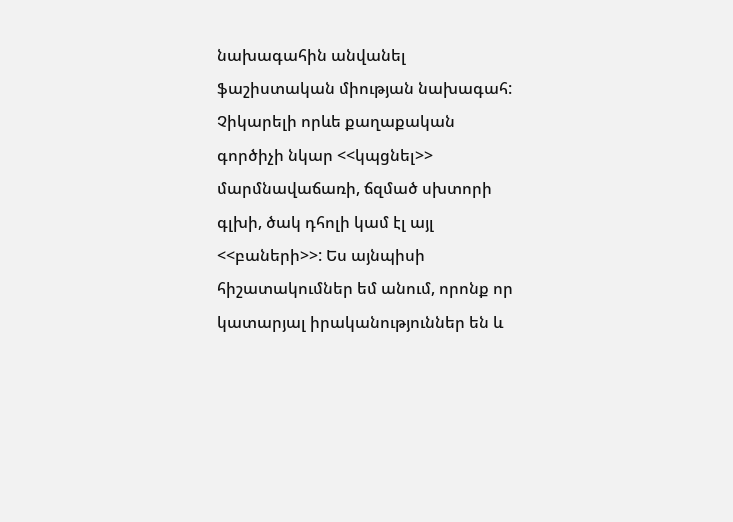նախագահին անվանել ֆաշիստական միության նախագահ: Չիկարելի որևե քաղաքական գործիչի նկար <<կպցնել>> մարմնավաճառի, ճզմած սխտորի գլխի, ծակ դհոլի կամ էլ այլ <<բաների>>: Ես այնպիսի հիշատակումներ եմ անում, որոնք որ կատարյալ իրականություններ են և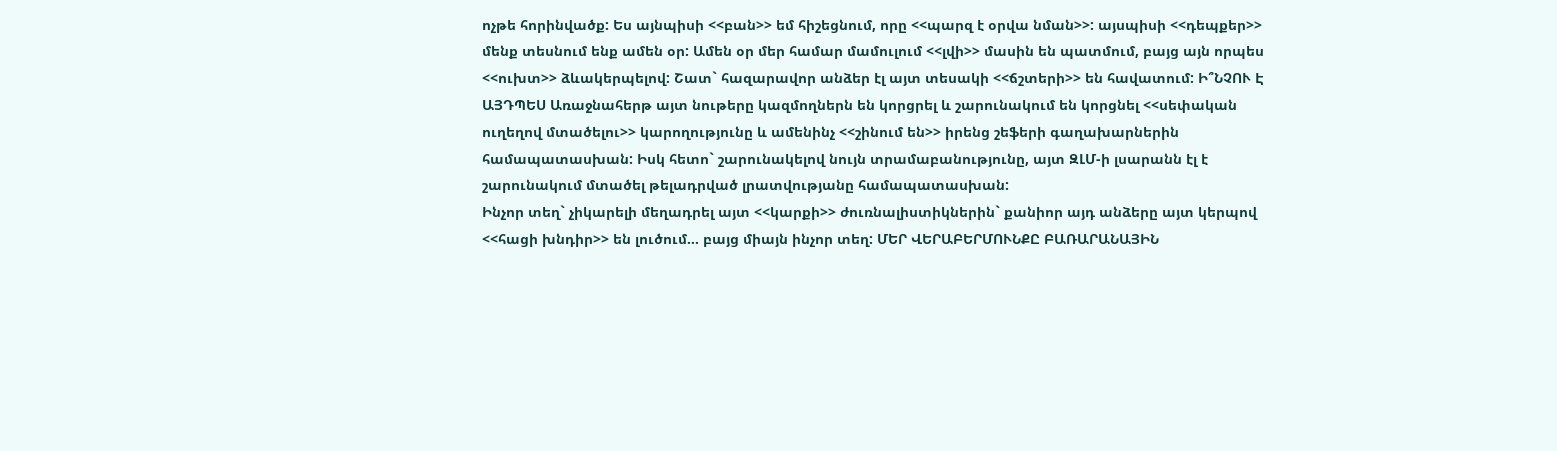ոչթե հորինվածք: Ես այնպիսի <<բան>> եմ հիշեցնում, որը <<պարզ է օրվա նման>>: այսպիսի <<դեպքեր>> մենք տեսնում ենք ամեն օր: Ամեն օր մեր համար մամուլում <<լվի>> մասին են պատմում, բայց այն որպես <<ուխտ>> ձևակերպելով: Շատ` հազարավոր անձեր էլ այտ տեսակի <<ճշտերի>> են հավատում: Ի՞ՆՉՈՒ Է ԱՅԴՊԵՍ Առաջնահերթ այտ նութերը կազմողներն են կորցրել և շարունակում են կորցնել <<սեփական ուղեղով մտածելու>> կարողությունը և ամենինչ <<շինում են>> իրենց շեֆերի գաղախարներին համապատասխան: Իսկ հետո` շարունակելով նույն տրամաբանությունը, այտ ԶԼՄ-ի լսարանն էլ է շարունակում մտածել թելադրված լրատվությանը համապատասխան:
Ինչոր տեղ` չիկարելի մեղադրել այտ <<կարքի>> ժուռնալիստիկներին` քանիոր այդ անձերը այտ կերպով <<հացի խնդիր>> են լուծում… բայց միայն ինչոր տեղ: ՄԵՐ ՎԵՐԱԲԵՐՄՈՒՆՔԸ ԲԱՌԱՐԱՆԱՅԻՆ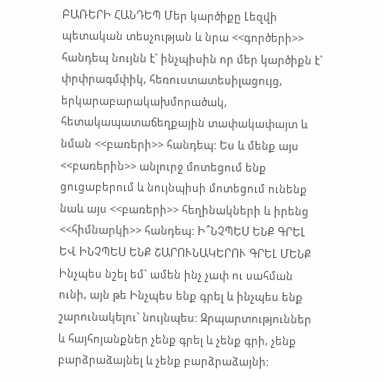ԲԱՌԵՐԻ ՀԱՆԴԵՊ Մեր կարծիքը Լեզվի պետական տեսչության և նրա <<գործերի>> հանդեպ նույնն է` ինչպիսին որ մեր կարծիքն է` փրփրագմփիկ, հեռուստատեսիլացույց, երկարաբարակախմորածակ, հետակապատաճեղքային տափակափայտ և նման <<բառերի>> հանդեպ: Ես և մենք այս <<բառերին>> անլուրջ մոտեցում ենք ցուցաբերում և նույնպիսի մոտեցում ունենք նաև այս <<բառերի>> հեղինակների և իրենց <<հիմնարկի>> հանդեպ: Ի՞ՆՉՊԵՍ ԵՆՔ ԳՐԵԼ ԵՎ ԻՆՉՊԵՍ ԵՆՔ ՇԱՐՈՒՆԱԿԵՐՈՒ ԳՐԵԼ ՄԵՆՔ
Ինչպես նշել եմ` ամեն ինչ չափ ու սահման ունի, այն թե Ինչպես ենք գրել և ինչպես ենք շարունակելու` նույնպես: Զրպարտություններ և հայհոյանքներ չենք գրել և չենք գրի, չենք բարձրաձայնել և չենք բարձրաձայնի: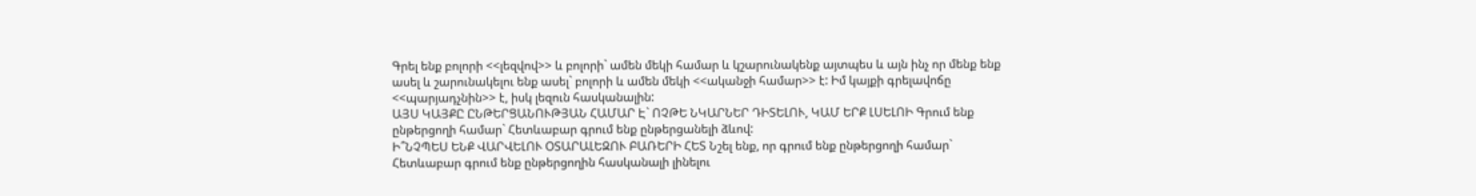Գրել ենք բոլորի <<լեզվով>> և բոլորի` ամեն մեկի համար և կշարունակենք այտպես և այն ինչ որ մենք ենք ասել և շարունակելու ենք ասել` բոլորի և ամեն մեկի <<ականջի համար>> է: Իմ կայքի գրելավոճը <<պարյադչնին>> է, իսկ լեզուն հասկանալին:
ԱՅՍ ԿԱՅՔԸ ԸՆԹԵՐՑԱՆՈՒԹՅԱՆ ՀԱՄԱՐ Է` ՈՉԹԵ ՆԿԱՐՆԵՐ ԴԻՏԵԼՈՒ, ԿԱՄ ԵՐՔ ԼՍԵԼՈԻ Գրում ենք ընթերցողի համար` Հետևաբար գրում ենք ընթերցանելի ձևով:
Ի՞ՆՉՊԵՍ ԵՆՔ ՎԱՐՎԵԼՈՒ ՕՏԱՐԱԼԵԶՈՒ ԲԱՌԵՐԻ ՀԵՏ Նշել ենք, որ գրում ենք ընթերցողի համար` Հետևաբար գրում ենք ընթերցողին հասկանալի լինելու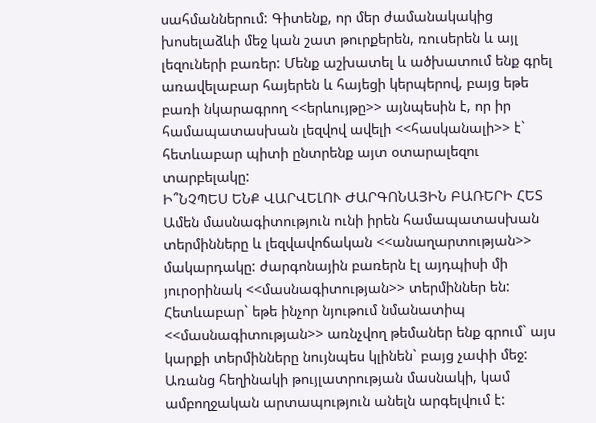սահմաններում: Գիտենք, որ մեր ժամանակակից խոսելաձևի մեջ կան շատ թուրքերեն, ռուսերեն և այլ լեզուների բառեր: Մենք աշխատել և ածխատում ենք գրել առավելաբար հայերեն և հայեցի կերպերով, բայց եթե բառի նկարագրող <<երևույթը>> այնպեսին է, որ իր համապատասխան լեզվով ավելի <<հասկանալի>> է` հետևաբար պիտի ընտրենք այտ օտարալեզու տարբելակը:
Ի՞ՆՉՊԵՍ ԵՆՔ ՎԱՐՎԵԼՈՒ ԺԱՐԳՈՆԱՅԻՆ ԲԱՌԵՐԻ ՀԵՏ Ամեն մասնագիտություն ունի իրեն համապատասխան տերմինները և լեզվավոճական <<անաղարտության>> մակարդակը: ժարգոնային բառերն էլ այդպիսի մի յուրօրինակ <<մասնագիտության>> տերմիններ են: Հետևաբար` եթե ինչոր նյութում նմանատիպ <<մասնագիտության>> առնչվող թեմաներ ենք գրում` այս կարքի տերմինները նույնպես կլինեն` բայց չափի մեջ:
Առանց հեղինակի թույլատրության մասնակի, կամ ամբողջական արտապություն անելն արգելվում է: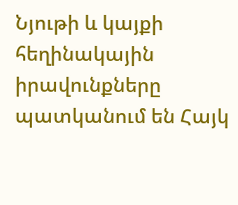Նյութի և կայքի հեղինակային իրավունքները պատկանում են Հայկ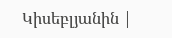Կիսեբլյանին |